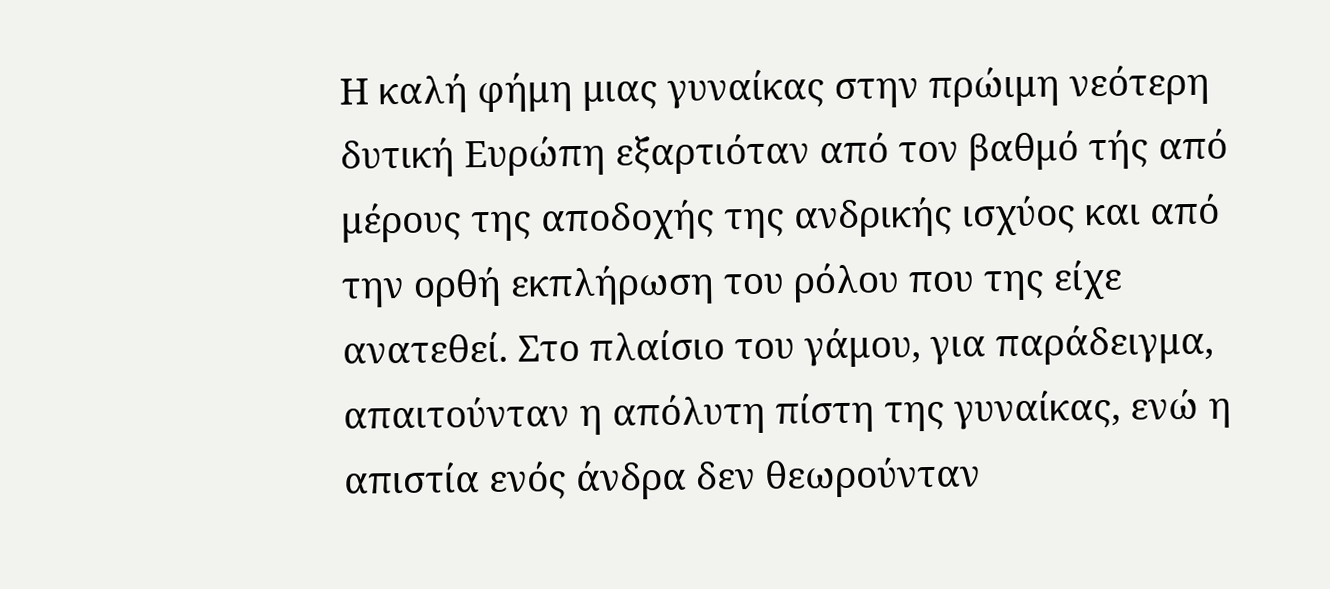Η καλή φήμη μιας γυναίκας στην πρώιμη νεότερη δυτική Ευρώπη εξαρτιόταν από τον βαθμό τής από μέρους της αποδοχής της ανδρικής ισχύος και από την ορθή εκπλήρωση του ρόλου που της είχε ανατεθεί. Στο πλαίσιο του γάμου, για παράδειγμα, απαιτούνταν η απόλυτη πίστη της γυναίκας, ενώ η απιστία ενός άνδρα δεν θεωρούνταν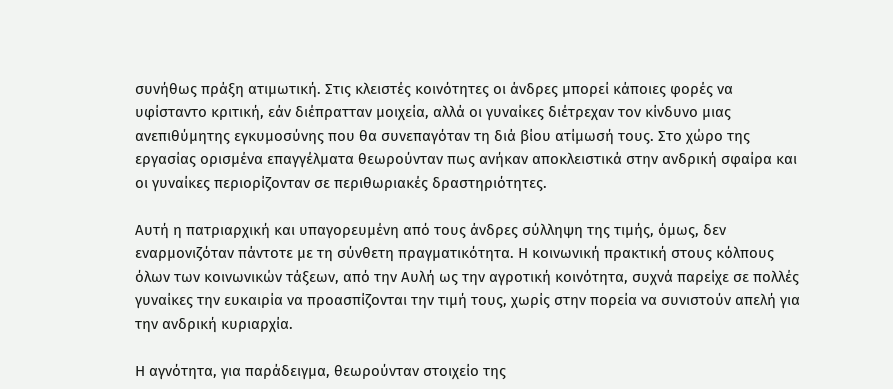συνήθως πράξη ατιμωτική. Στις κλειστές κοινότητες οι άνδρες μπορεί κάποιες φορές να υφίσταντο κριτική, εάν διέπρατταν μοιχεία, αλλά οι γυναίκες διέτρεχαν τον κίνδυνο μιας ανεπιθύμητης εγκυμοσύνης που θα συνεπαγόταν τη διά βίου ατίμωσή τους. Στο χώρο της εργασίας ορισμένα επαγγέλματα θεωρούνταν πως ανήκαν αποκλειστικά στην ανδρική σφαίρα και οι γυναίκες περιορίζονταν σε περιθωριακές δραστηριότητες.

Αυτή η πατριαρχική και υπαγορευμένη από τους άνδρες σύλληψη της τιμής, όμως, δεν εναρμονιζόταν πάντοτε με τη σύνθετη πραγματικότητα. Η κοινωνική πρακτική στους κόλπους όλων των κοινωνικών τάξεων, από την Αυλή ως την αγροτική κοινότητα, συχνά παρείχε σε πολλές γυναίκες την ευκαιρία να προασπίζονται την τιμή τους, χωρίς στην πορεία να συνιστούν απελή για την ανδρική κυριαρχία.

Η αγνότητα, για παράδειγμα, θεωρούνταν στοιχείο της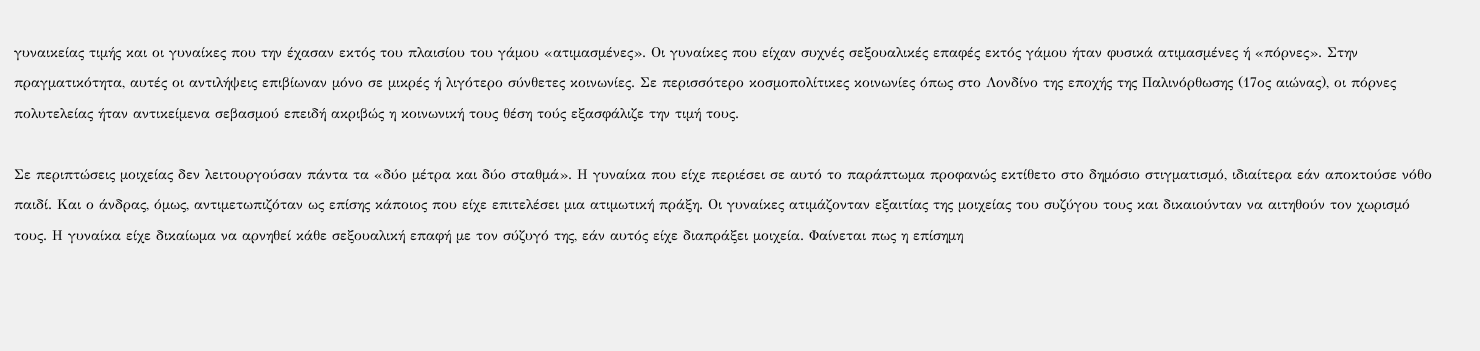γυναικείας τιμής και οι γυναίκες που την έχασαν εκτός του πλαισίου του γάμου «ατιμασμένες». Οι γυναίκες που είχαν συχνές σεξουαλικές επαφές εκτός γάμου ήταν φυσικά ατιμασμένες ή «πόρνες». Στην πραγματικότητα, αυτές οι αντιλήψεις επιβίωναν μόνο σε μικρές ή λιγότερο σύνθετες κοινωνίες. Σε περισσότερο κοσμοπολίτικες κοινωνίες όπως στο Λονδίνο της εποχής της Παλινόρθωσης (17ος αιώνας), οι πόρνες πολυτελείας ήταν αντικείμενα σεβασμού επειδή ακριβώς η κοινωνική τους θέση τούς εξασφάλιζε την τιμή τους.

Σε περιπτώσεις μοιχείας δεν λειτουργούσαν πάντα τα «δύο μέτρα και δύο σταθμά». Η γυναίκα που είχε περιέσει σε αυτό το παράπτωμα προφανώς εκτίθετο στο δημόσιο στιγματισμό, ιδιαίτερα εάν αποκτούσε νόθο παιδί. Και ο άνδρας, όμως, αντιμετωπιζόταν ως επίσης κάποιος που είχε επιτελέσει μια ατιμωτική πράξη. Οι γυναίκες ατιμάζονταν εξαιτίας της μοιχείας του συζύγου τους και δικαιούνταν να αιτηθούν τον χωρισμό τους. Η γυναίκα είχε δικαίωμα να αρνηθεί κάθε σεξουαλική επαφή με τον σύζυγό της, εάν αυτός είχε διαπράξει μοιχεία. Φαίνεται πως η επίσημη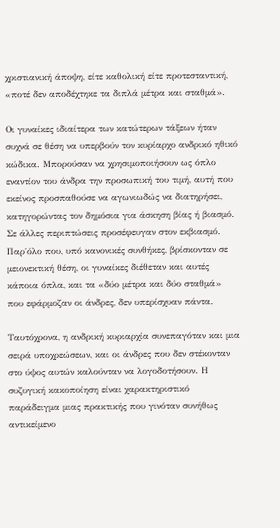χριστιανική άποψη, είτε καθολική είτε προτεσταντική, «ποτέ δεν αποδέχτηκε τα διπλά μέτρα και σταθμά».

Οι γυναίκες ιδιαίτερα των κατώτερων τάξεων ήταν συχνά σε θέση να υπερβούν τον κυρίαρχο ανδρικό ηθικό κώδικα. Μπορούσαν να χρησιμοποιήσουν ως όπλο εναντίον του άνδρα την προσωπική του τιμή, αυτή που εκείνος προσπαθούσε να αγωνιωδώς να διατηρήσει, κατηγορώντας τον δημόσια για άσκηση βίας ή βιασμό. Σε άλλες περιπτώσεις προσέφευγαν στον εκβιασμό. Παρ΄όλο που, υπό κανονικές συνθήκες, βρίσκονταν σε μειονεκτική θέση, οι γυναίκες διέθεταν και αυτές κάποια όπλα, και τα «δύο μέτρα και δύο σταθμά» που εφάρμοζαν οι άνδρες, δεν υπερίσχυαν πάντα.

Ταυτόχρονα, η ανδρική κυριαρχία συνεπαγόταν και μια σειρά υποχρεώσεων, και οι άνδρες που δεν στέκονταν στο ύψος αυτών καλούνταν να λογοδοτήσουν. Η συζυγική κακοποίηση είναι χαρακτηριστικό παράδειγμα μιας πρακτικής που γινόταν συνήθως αντικείμενο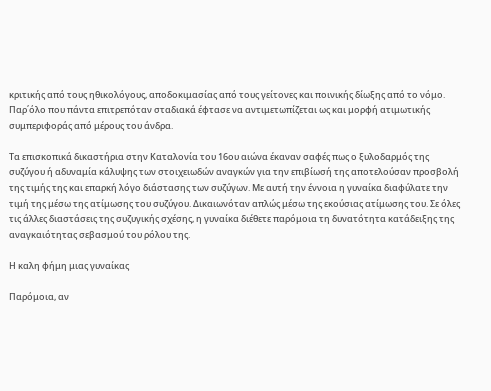κριτικής από τους ηθικολόγους, αποδοκιμασίας από τους γείτονες και ποινικής δίωξης από το νόμο. Παρ΄όλο που πάντα επιτρεπόταν σταδιακά έφτασε να αντιμετωπίζεται ως και μορφή ατιμωτικής συμπεριφοράς από μέρους του άνδρα.

Τα επισκοπικά δικαστήρια στην Καταλονία του 16ου αιώνα έκαναν σαφές πως ο ξυλοδαρμός της συζύγου ή αδυναμία κάλυψης των στοιχειωδών αναγκών για την επιβίωσή της αποτελούσαν προσβολή της τιμής της και επαρκή λόγο διάστασης των συζύγων. Με αυτή την έννοια η γυναίκα διαφύλατε την τιμή της μέσω της ατίμωσης του συζύγου. Δικαιωνόταν απλώς μέσω της εκούσιας ατίμωσης του. Σε όλες τις άλλες διαστάσεις της συζυγικής σχέσης, η γυναίκα διέθετε παρόμοια τη δυνατότητα κατάδειξης της αναγκαιότητας σεβασμού του ρόλου της.

Η καλη φήμη μιας γυναίκας

Παρόμοια, αν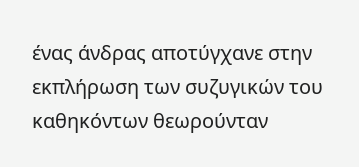ένας άνδρας αποτύγχανε στην εκπλήρωση των συζυγικών του καθηκόντων θεωρούνταν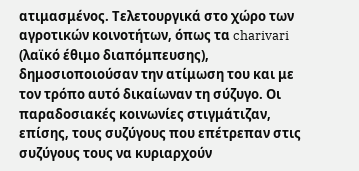ατιμασμένος. Τελετουργικά στο χώρο των αγροτικών κοινοτήτων, όπως τα charivari (λαϊκό έθιμο διαπόμπευσης), δημοσιοποιούσαν την ατίμωση του και με τον τρόπο αυτό δικαίωναν τη σύζυγο. Οι παραδοσιακές κοινωνίες στιγμάτιζαν, επίσης, τους συζύγους που επέτρεπαν στις συζύγους τους να κυριαρχούν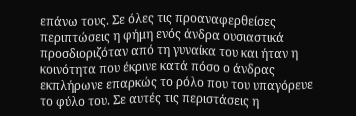επάνω τους. Σε όλες τις προαναφερθείσες περιπτώσεις η φήμη ενός άνδρα ουσιαστικά προσδιοριζόταν από τη γυναίκα του και ήταν η κοινότητα που έκρινε κατά πόσο ο άνδρας εκπλήρωνε επαρκώς το ρόλο που του υπαγόρευε το φύλο του. Σε αυτές τις περιστάσεις η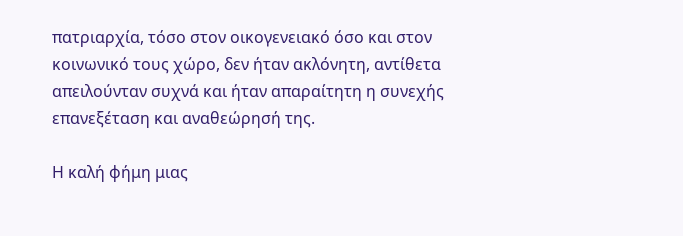πατριαρχία, τόσο στον οικογενειακό όσο και στον κοινωνικό τους χώρο, δεν ήταν ακλόνητη, αντίθετα απειλούνταν συχνά και ήταν απαραίτητη η συνεχής επανεξέταση και αναθεώρησή της.

Η καλή φήμη μιας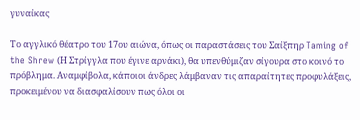γυναίκας

Το αγγλικό θέατρο του 17ου αιώνα, όπως οι παραστάσεις του Σαίξπηρ Taming of the Shrew (Η Στρίγγλα που έγινε αρνάκι), θα υπενθύμιζαν σίγουρα στο κοινό το πρόβλημα. Αναμφίβολα, κάποιοι άνδρες λάμβαναν τις απαραίτητες προφυλάξεις, προκειμένου να διασφαλίσουν πως όλοι οι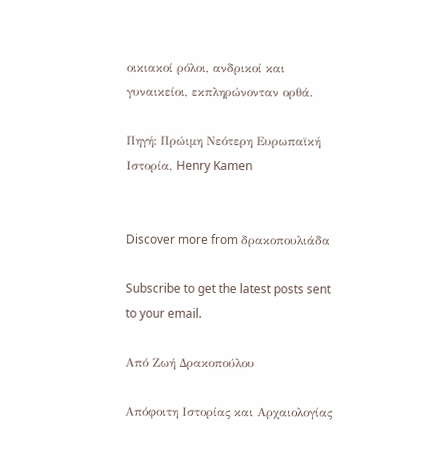οικιακοί ρόλοι, ανδρικοί και γυναικείοι, εκπληρώνονταν ορθά.

Πηγή: Πρώιμη Νεότερη Ευρωπαϊκή Ιστορία, Henry Kamen


Discover more from δρακοπουλιάδα

Subscribe to get the latest posts sent to your email.

Από Ζωή Δρακοπούλου

Απόφοιτη Ιστορίας και Αρχαιολογίας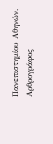Πανεπιστημίου Αθηνών. Αρθρογράφος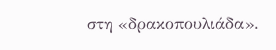στη «δρακοπουλιάδα».